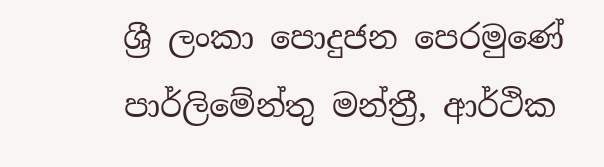ශ්‍රී ලංකා පොදුජන පෙරමුණේ පාර්ලිමේන්තු මන්ත්‍රී, ආර්ථික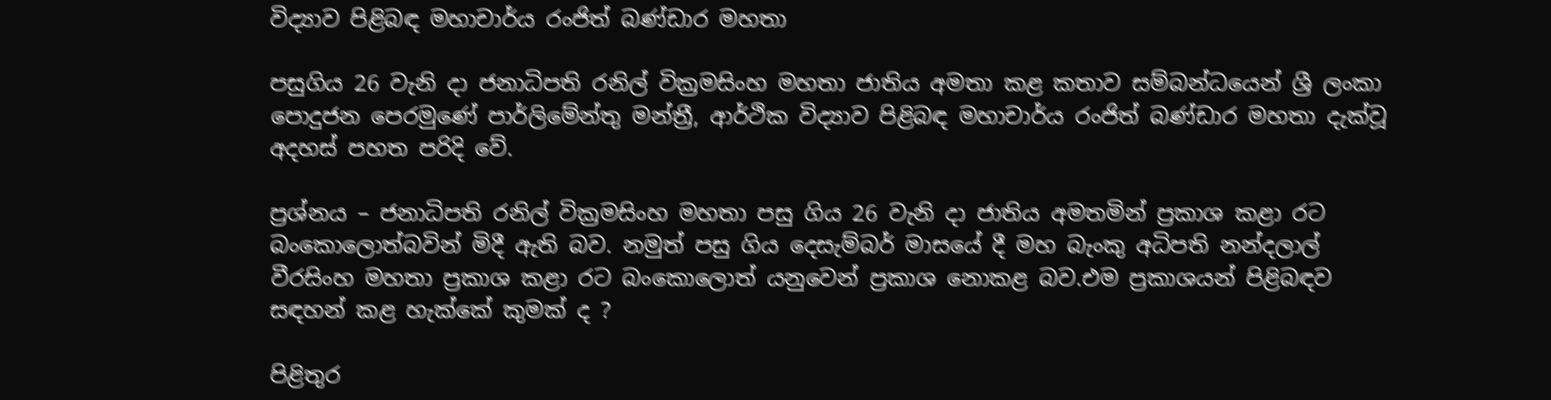විද්‍යාව පිළිබඳ මහාචාර්ය රංජිත් බණ්ඩාර මහතා

පසුගිය 26 වැනි දා ජනාධිපති රනිල් වික්‍රමසිංහ මහතා ජාතිය අමතා කළ කතාව සම්බන්ධයෙන් ශ්‍රී ලංකා පොදුජන පෙරමුණේ පාර්ලිමේන්තු මන්ත්‍රී, ආර්ථික විද්‍යාව පිළිබඳ මහාචාර්ය රංජිත් බණ්ඩාර මහතා දැක්වූ අදහස් පහත පරිදි වේ.

ප්‍රශ්නය – ජනාධිපති රනිල් වික්‍රමසිංහ මහතා පසු ගිය 26 වැනි දා ජාතිය අමතමින් ප්‍රකාශ කළා රට බංකොලොත්බවින් මිදී ඇති බව. නමුත් පසු ගිය දෙසැම්බර් මාසයේ දී මහ බැංකු අධිපති නන්දලාල් වීරසිංහ මහතා ප්‍රකාශ කළා රට බංකොලොත් යනුවෙන් ප්‍රකාශ නොකළ බව.එම ප්‍රකාශයන් පිළිබඳව සඳහන් කළ හැක්කේ කුමක් ද ?

පිළිතුර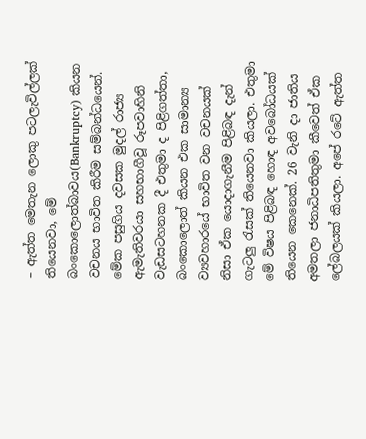– ඇත්ත මෙතැන ලොකු පටලැවිල්ලක් තියෙනවා, මේ බංකොලොත්බාවය(Bankruptcy) කියන වචනය භාවිත කිරීම සම්බන්ධයෙන්. මේක පසුගිය දවසක මුදල් රාජ්‍ය ඇමැතිවරයා සහභාගීවූ රූපවාහිනි වැඩසටහනක දී එතුමා ද පිළිගත්තා, බංකොලොත් කියන එක සාමාන්‍ය ව්‍යවහාරයේ භාවිත වන වචනයක් නිසා ඒක යොදාගැනීම පිළිබඳ දැන් ගැටලු රැසක් තියෙනවා කියලා. එතුමා මේ විෂය පිළිබඳ හොඳ අවබෝධයක් තියෙන කෙනෙක්. 26 වැනි දා ජාතිය අමතලා ජනාධිපතිතුමා කීවෙත් ඒක ලේබලයක් කියලා. අපේ රටේ ඇත්ත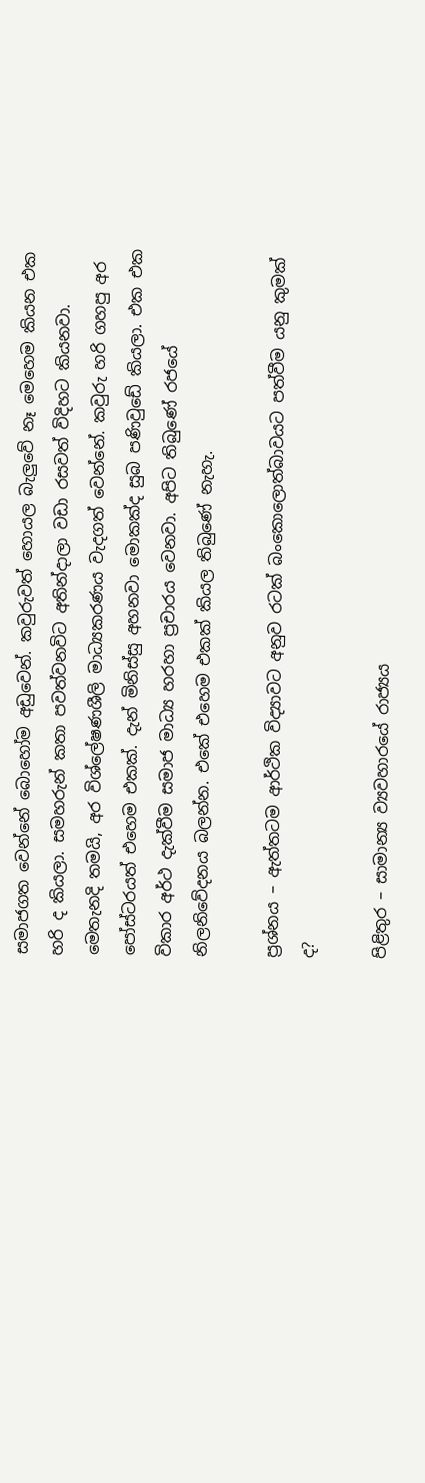සමාජගත වෙන්නේ බොහෝම අඩුවෙන්. කවුරුවත් හොයල බැලුවේ නෑ මෙහෙම කියන එක හරි ද කියලා. සමහරුන් කතා පවත්වනවිට අතින්දාලා වඩා රසවත් විදිහට කියනවා. මෙතැනදි තමයි, අර විශ්ලේෂණශීලි මාධ්‍යකරණය වැදගත් වෙන්නේ. කවුරු හරි ගහපු අර පෝස්ටරයත් එහෙම එකක්. දැන් මිනිස්සු අහනවා මොකක්ද සුබ පණිවුඩේ කියලා. එක එක විකාර අර්ථ දැක්වීම සමාජ මාධ්‍ය හරහා ප්‍රචාරය වෙනවා. අපිට තිබුණේ රජයේ නිලනිවේදනය බලන්න. එකේ එහෙම එකක් කියල තිබුණේ නැහැ.

ප්‍රශ්නය – ඇත්තටම ආර්ථික විද්‍යාවට අනුව රටක් බංකොලොත්බාවයට පත්වීම යනු කුමක් ද?

පිළිතුර – සාමාන්‍ය ව්‍යවහාරයේ රාජ්‍යය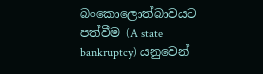බංකොලොත්බාවයට පත්වීම (A state bankruptcy) යනුවෙන්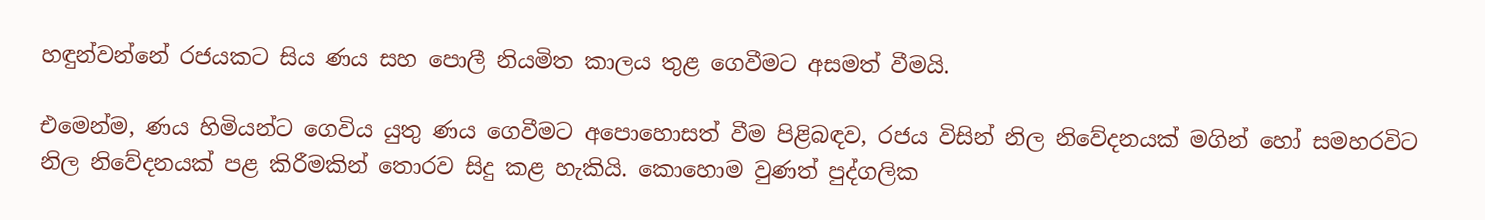හඳුන්වන්නේ රජයකට සිය ණය සහ පොලී නියමිත කාලය තුළ ගෙවීමට අසමත් වීමයි.

එමෙන්ම, ණය හිමියන්ට ගෙවිය යුතු ණය ගෙවීමට අපොහොසත් වීම පිළිබඳව, රජය විසින් නිල නිවේදනයක් මගින් හෝ සමහරවිට නිල නිවේදනයක් පළ කිරීමකින් තොරව සිදු කළ හැකියි. කොහොම වුණත් පුද්ගලික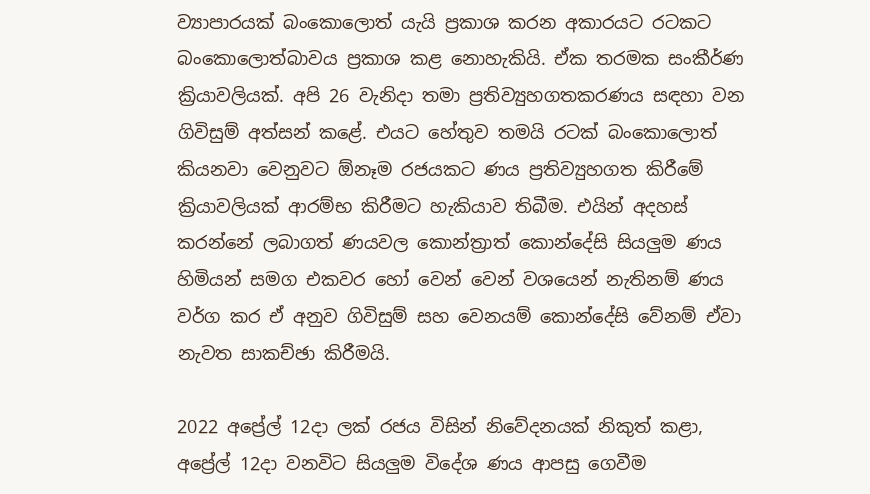ව්‍යාපාරයක් බංකොලොත් යැයි ප්‍රකාශ කරන අකාරයට රටකට බංකොලොත්බාවය ප්‍රකාශ කළ නොහැකියි. ඒක තරමක සංකීර්ණ ක්‍රියාවලියක්. අපි 26 වැනිදා තමා ප්‍රතිව්‍යුහගතකරණය සඳහා වන ගිවිසුම් අත්සන් කළේ. එයට හේතුව තමයි රටක් බංකොලොත් කියනවා වෙනුවට ඕනෑම රජයකට ණය ප්‍රතිව්‍යුහගත කිරීමේ ක්‍රියාවලියක් ආරම්භ කිරීමට හැකියාව තිබීම. එයින් අදහස් කරන්නේ ලබාගත් ණයවල කොන්ත්‍රාත් කොන්දේසි සියලුම ණය හිමියන් සමග එකවර හෝ වෙන් වෙන් වශයෙන් නැතිනම් ණය වර්ග කර ඒ අනුව ගිවිසුම් සහ වෙනයම් කොන්දේසි වේනම් ඒවා නැවත සාකච්ඡා කිරීමයි.

2022 අප්‍රේල් 12දා ලක් රජය විසින් නිවේදනයක් නිකුත් කළා, අප්‍රේල් 12දා වනවිට සියලුම විදේශ ණය ආපසු ගෙවීම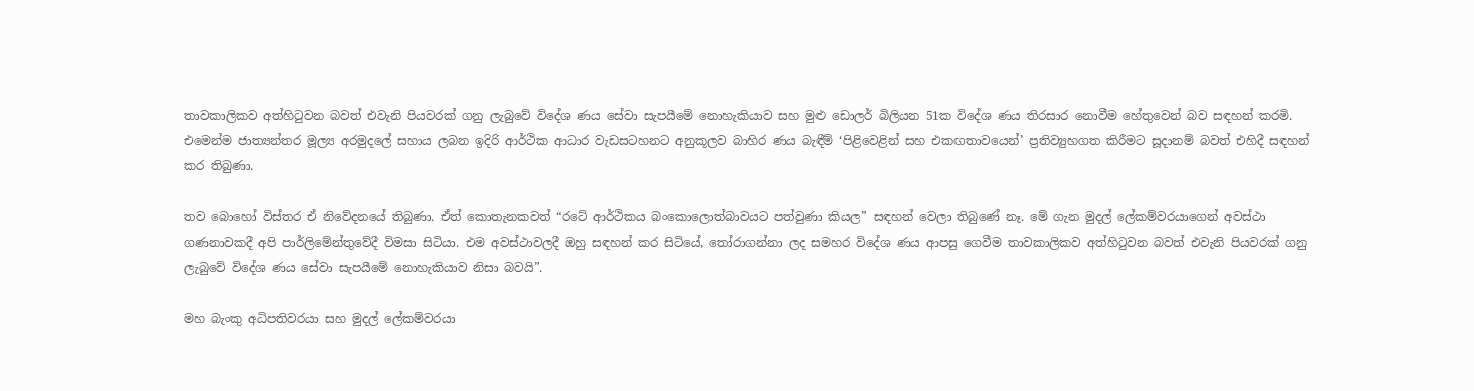තාවකාලිකව අත්හිටුවන බවත් එවැනි පියවරක් ගනු ලැබුවේ විදේශ ණය සේවා සැපයීමේ නොහැකියාව සහ මුළු ඩොලර් බිලියන 51ක විදේශ ණය තිරසාර නොවීම හේතුවෙන් බව සඳහන් කරමි. එමෙන්ම ජාත්‍යන්තර මූල්‍ය අරමුදලේ සහාය ලබන ඉදිරි ආර්ථික ආධාර වැඩසටහනට අනුකූලව බාහිර ණය බැඳීම් ‘පිළිවෙළින් සහ එකඟතාවයෙන්’ ප්‍රතිව්‍යුහගත කිරීමට සූදානම් බවත් එහිදී සඳහන් කර තිබුණා.

තව බොහෝ විස්තර ඒ නිවේදනයේ තිබුණා. ඒත් කොතැනකවත් “රටේ ආර්ථිකය බංකොලොත්බාවයට පත්වුණා කියල” සඳහන් වෙලා තිබුණේ නෑ. මේ ගැන මුදල් ලේකම්වරයාගෙන් අවස්ථා ගණනාවකදී අපි පාර්ලිමේන්තුවේදී විමසා සිටියා. එම අවස්ථාවලදී ඔහු සඳහන් කර සිටියේ, තෝරාගන්නා ලද සමහර විදේශ ණය ආපසු ගෙවීම තාවකාලිකව අත්හිටුවන බවත් එවැනි පියවරක් ගනු ලැබුවේ විදේශ ණය සේවා සැපයීමේ නොහැකියාව නිසා බවයි”.

මහ බැංකු අධිපතිවරයා සහ මුදල් ලේකම්වරයා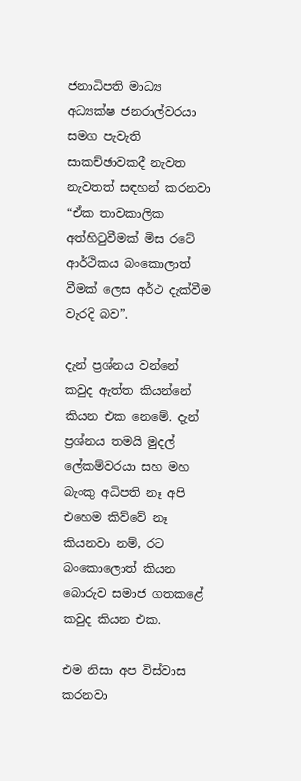ජනාධිපති මාධ්‍ය අධ්‍යක්ෂ ජනරාල්වරයා සමග පැවැති සාකච්ඡාවකදී නැවත නැවතත් සඳහන් කරනවා “ඒක තාවකාලික අත්හිටුවීමක් මිස රටේ ආර්ථිකය බංකොලාත් වීමක් ලෙස අර්ථ දැක්වීම වැරදි බව”.

දැන් ප්‍රශ්නය වන්නේ කවුද ඇත්ත කියන්නේ කියන එක නෙමේ. දැන් ප්‍රශ්නය තමයි මුදල් ලේකම්වරයා සහ මහ බැංකු අධිපති නෑ අපි එහෙම කිව්වේ නෑ කියනවා නම්, රට බංකොලොත් කියන බොරුව සමාජ ගතකළේ කවුද කියන එක.

එම නිසා අප විස්වාස කරනවා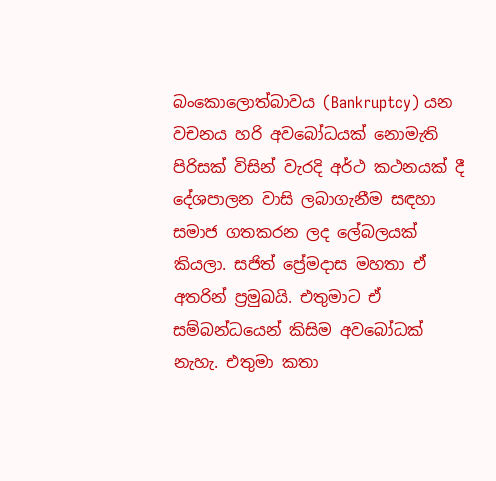බංකොලොත්බාවය (Bankruptcy) යන වචනය හරි අවබෝධයක් නොමැති පිරිසක් විසින් වැරදි අර්ථ කථනයක් දී දේශපාලන වාසි ලබාගැනීම සඳහා සමාජ ගතකරන ලද ලේබලයක් කියලා. සජිත් ප්‍රේමදාස මහතා ඒ අතරින් ප්‍රමුඛයි. එතුමාට ඒ සම්බන්ධයෙන් කිසිම අවබෝධක් නැහැ. එතුමා කතා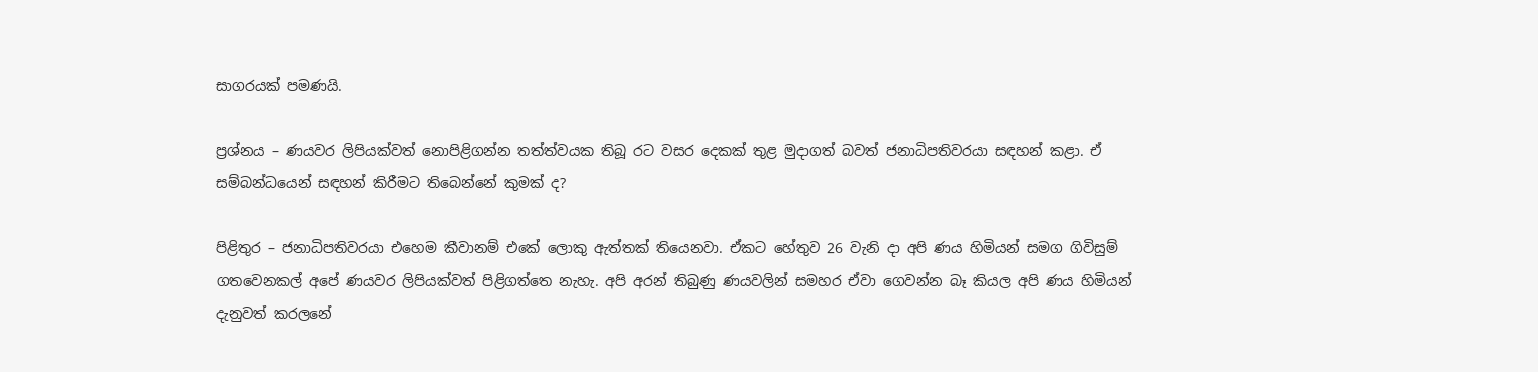සාගරයක් පමණයි.

ප්‍රශ්නය – ණයවර ලිපියක්වත් නොපිළිගන්න තත්ත්වයක තිබූ රට වසර දෙකක් තුළ මුදාගත් බවත් ජනාධිපතිවරයා සඳහන් කළා. ඒ සම්බන්ධයෙන් සඳහන් කිරීමට තිබෙන්නේ කුමක් ද?

පිළිතුර – ජනාධිපතිවරයා එහෙම කීවානම් එකේ ලොකු ඇත්තක් තියෙනවා. ඒකට හේතුව 26 වැනි දා අපි ණය හිමියන් සමග ගිවිසුම් ගතවෙනකල් අපේ ණයවර ලිපියක්වත් පිළිගත්තෙ නැහැ. අපි අරන් තිබුණු ණයවලින් සමහර ඒවා ගෙවන්න බෑ කියල අපි ණය හිමියන් දැනුවත් කරලනේ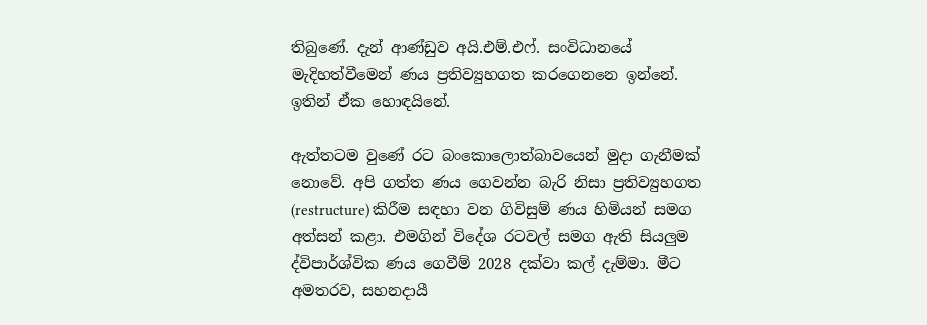තිබුණේ. දැන් ආණ්ඩුව අයි.එම්.එෆ්. සංවිධානයේ මැදිහත්වීමෙන් ණය ප්‍රතිව්‍යුහගත කරගෙනනෙ ඉන්නේ. ඉතින් ඒක හොඳයිනේ.

ඇත්තටම වුණේ රට බංකොලොත්බාවයෙන් මුදා ගැනීමක් නොවේ. අපි ගත්ත ණය ගෙවන්න බැරි නිසා ප්‍රතිව්‍යුහගත (restructure) කිරීම සඳහා වන ගිවිසුම් ණය හිමියන් සමග අත්සන් කළා. එමගින් විදේශ රටවල් සමග ඇති සියලුම ද්විපාර්ශ්වික ණය ගෙවීම් 2028 දක්වා කල් දැම්මා. මීට අමතරව, සහනදායී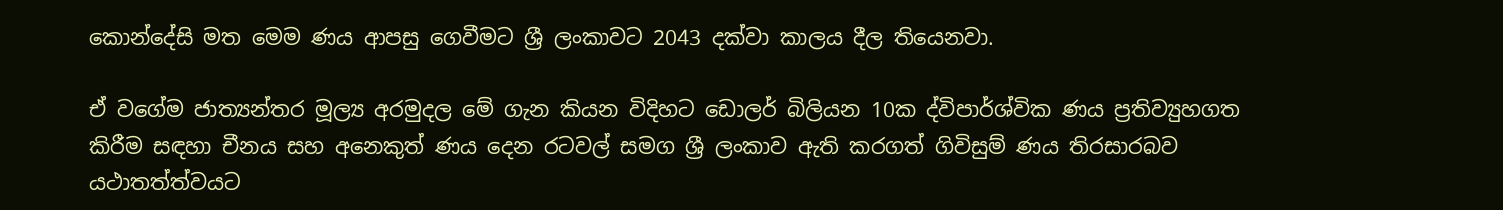කොන්දේසි මත මෙම ණය ආපසු ගෙවීමට ශ්‍රී ලංකාවට 2043 දක්වා කාලය දීල තියෙනවා.

ඒ වගේම ජාත්‍යන්තර මූල්‍ය අරමුදල මේ ගැන කියන විදිහට ඩොලර් බිලියන 10ක ද්විපාර්ශ්වික ණය ප්‍රතිව්‍යුහගත කිරීම සඳහා චීනය සහ අනෙකුත් ණය දෙන රටවල් සමග ශ්‍රී ලංකාව ඇති කරගත් ගිවිසුම් ණය තිරසාරබව යථාතත්ත්වයට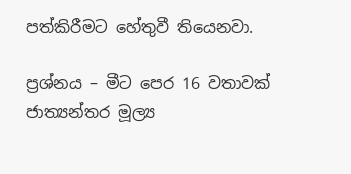පත්කිරීමට හේතුවී තියෙනවා.

ප්‍රශ්නය – මීට පෙර 16 වතාවක් ජාත්‍යන්තර මූල්‍ය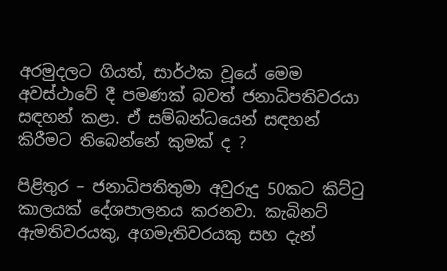අරමුදලට ගියත්, සාර්ථක වූයේ මෙම අවස්ථාවේ දී පමණක් බවත් ජනාධිපතිවරයා සඳහන් කළා. ඒ සම්බන්ධයෙන් සඳහන් කිරීමට තිබෙන්නේ කුමක් ද ?

පිළිතුර – ජනාධිපතිතුමා අවුරුදු 50කට කිට්ටු කාලයක් දේශපාලනය කරනවා. කැබිනට් ඇමතිවරයකු, අගමැතිවරයකු සහ දැන්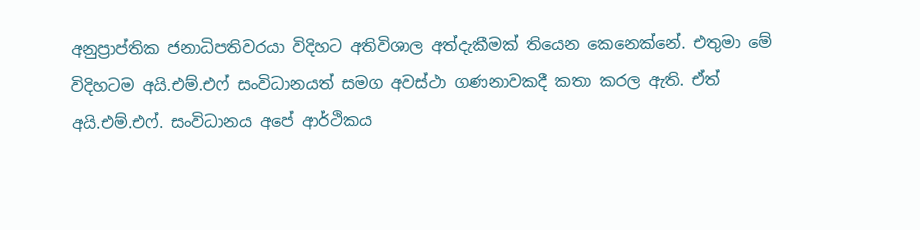අනුප්‍රාප්තික ජනාධිපතිවරයා විදිහට අතිවිශාල අත්දැකීමක් තියෙන කෙනෙක්නේ. එතුමා මේ විදිහටම අයි.එම්.එෆ් සංවිධානයත් සමග අවස්ථා ගණනාවකදී කතා කරල ඇති. ඒත් අයි.එම්.එෆ්. සංවිධානය අපේ ආර්ථිකය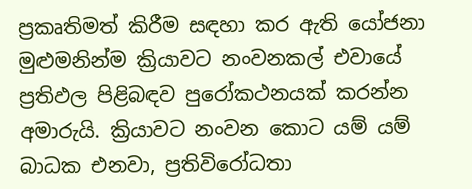ප්‍රකෘතිමත් කිරීම සඳහා කර ඇති යෝජනා මුළුමනින්ම ක්‍රියාවට නංවනකල් එවායේ ප්‍රතිඵල පිළිබඳව පුරෝකථනයක් කරන්න අමාරුයි. ක්‍රියාවට නංවන කොට යම් යම් බාධක එනවා, ප්‍රතිවිරෝධතා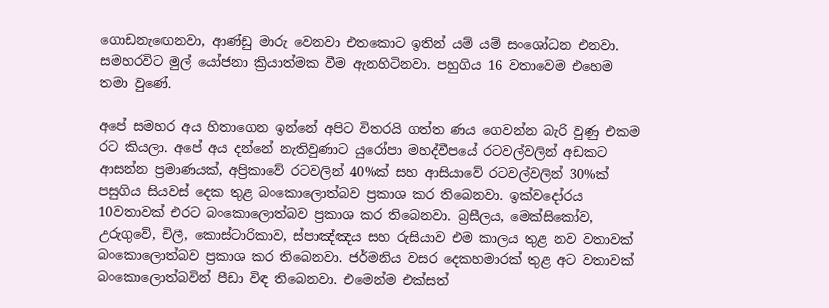ගොඩනැඟෙනවා, ආණ්ඩු මාරු වෙනවා එතකොට ඉතින් යම් යම් සංශෝධන එනවා. සමහරවිට මුල් යෝජනා ක්‍රියාත්මක වීම ඇනහිටිනවා. පහුගිය 16 වතාවෙම එහෙම තමා වුණේ.

අපේ සමහර අය හිතාගෙන ඉන්නේ අපිට විතරයි ගත්ත ණය ගෙවන්න බැරි වුණු එකම රට කියලා. අපේ අය දන්නේ නැතිවුණාට යුරෝපා මහද්වීපයේ රටවල්වලින් අඩකට ආසන්න ප්‍රමාණයක්, අප්‍රිකාවේ රටවලින් 40%ක් සහ ආසියාවේ රටවල්වලින් 30%ක් පසුගිය සියවස් දෙක තුළ බංකොලොත්බව ප්‍රකාශ කර තිබෙනවා. ඉක්වදෝරය 10වතාවක් එරට බංකොලොත්බව ප්‍රකාශ කර තිබෙනවා. බ්‍රසීලය, මෙක්සිකෝව, උරුගුවේ, චිලී, කොස්ටාරිකාව, ස්පාඤ්ඤය සහ රුසියාව එම කාලය තුළ නව වතාවක් බංකොලොත්බව ප්‍රකාශ කර තිබෙනවා. ජර්මනිය වසර දෙකහමාරක් තුළ අට වතාවක් බංකොලොත්බවින් පීඩා විඳ තිබෙනවා. එමෙන්ම එක්සත්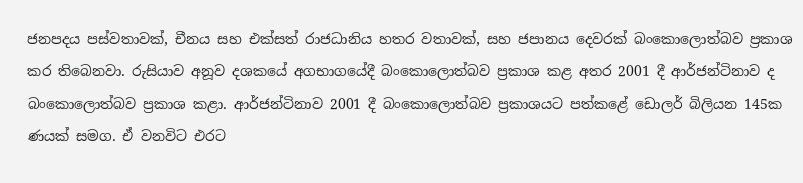ජනපදය පස්වතාවක්, චීනය සහ එක්සත් රාජධානිය හතර වතාවක්, සහ ජපානය දෙවරක් බංකොලොත්බව ප්‍රකාශ කර තිබෙනවා. රුසියාව අනූව දශකයේ අගභාගයේදී බංකොලොත්බව ප්‍රකාශ කළ අතර 2001 දී ආර්ජන්ටිනාව ද බංකොලොත්බව ප්‍රකාශ කළා. ආර්ජන්ටිනාව 2001 දී බංකොලොත්බව ප්‍රකාශයට පත්කළේ ඩොලර් බිලියන 145ක ණයක් සමග. ඒ වනවිට එරට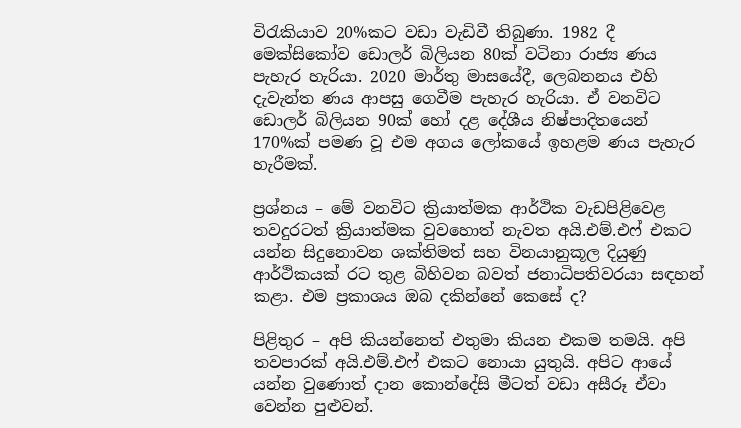විරැකියාව 20%කට වඩා වැඩිවී තිබුණා. 1982 දී මෙක්සිකෝව ඩොලර් බිලියන 80ක් වටිනා රාජ්‍ය ණය පැහැර හැරියා. 2020 මාර්තු මාසයේදී, ලෙබනනය එහි දැවැන්ත ණය ආපසු ගෙවීම පැහැර හැරියා. ඒ වනවිට ඩොලර් බිලියන 90ක් හෝ දළ දේශීය නිෂ්පාදිතයෙන් 170%ක් පමණ වූ එම අගය ලෝකයේ ඉහළම ණය පැහැර හැරීමක්.

ප්‍රශ්නය – මේ වනවිට ක්‍රියාත්මක ආර්ථික වැඩපිළිවෙළ තවදුරටත් ක්‍රියාත්මක වුවහොත් නැවත අයි.එම්.එෆ් එකට යන්න සිදුනොවන ශක්තිමත් සහ විනයානුකූල දියුණු ආර්ථිකයක් රට තුළ බිහිවන බවත් ජනාධිපතිවරයා සඳහන් කළා. එම ප්‍රකාශය ඔබ දකින්නේ කෙසේ ද?

පිළිතුර – අපි කියන්නෙත් එතුමා කියන එකම තමයි. අපි තවපාරක් අයි.එම්.එෆ් එකට නොයා යුතුයි. අපිට ආයේ යන්න වුණොත් දාන කොන්දේසි මීටත් වඩා අසීරූ ඒවා වෙන්න පුළුවන්.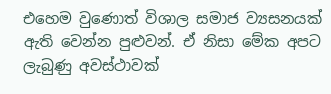එහෙම වුණොත් විශාල සමාජ ව්‍යසනයක් ඇති වෙන්න පුළුවන්. ඒ නිසා මේක අපට ලැබුණු අවස්ථාවක්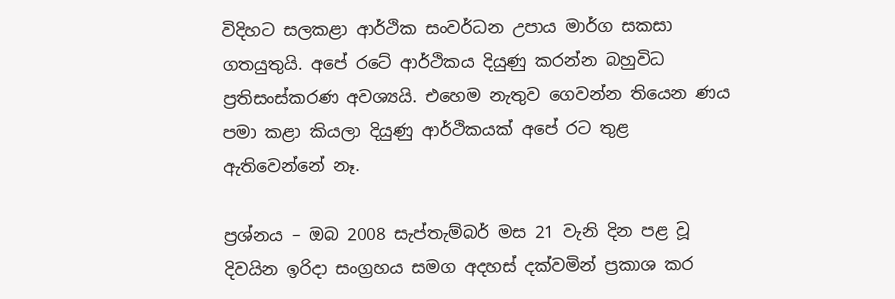විදිහට සලකළා ආර්ථික සංවර්ධන උපාය මාර්ග සකසා ගතයුතුයි. අපේ රටේ ආර්ථිකය දියුණු කරන්න බහුවිධ ප්‍රතිසංස්කරණ අවශ්‍යයි. එහෙම නැතුව ගෙවන්න තියෙන ණය පමා කළා කියලා දියුණු ආර්ථිකයක් අපේ රට තුළ ඇතිවෙන්නේ නෑ.

ප්‍රශ්නය – ඔබ 2008 සැප්තැම්බර් මස 21 වැනි දින පළ වූ දිවයින ඉරිදා සංග්‍රහය සමග අදහස් දක්වමින් ප්‍රකාශ කර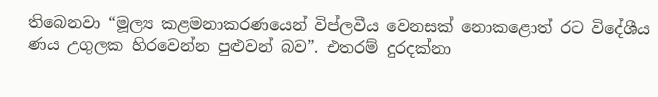තිබෙනවා “මූල්‍ය කළමනාකරණයෙන් විප්ලවීය වෙනසක් නොකළොත් රට විදේශීය ණය උගුලක හිරවෙන්න පුළුවන් බව”. එතරම් දුරදක්නා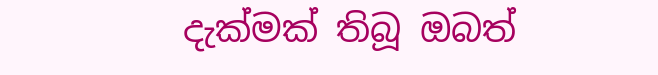දැක්මක් තිබූ ඔබත්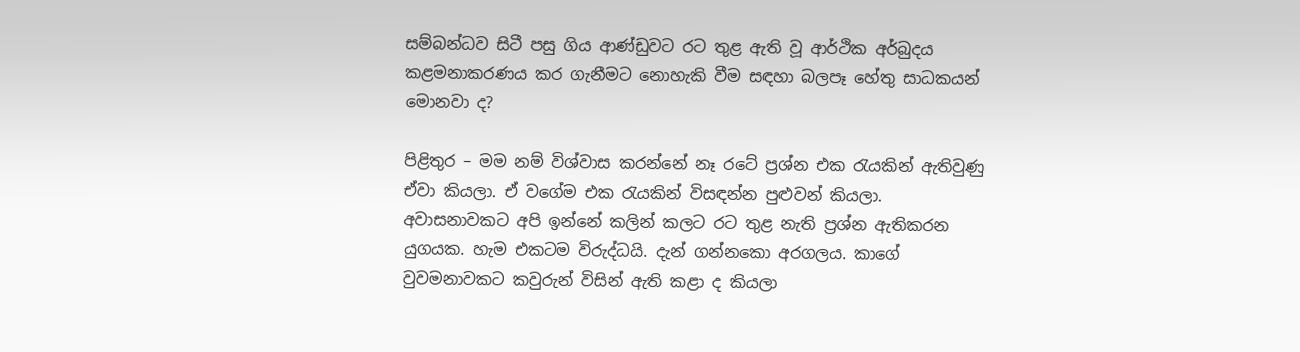සම්බන්ධව සිටී පසු ගිය ආණ්ඩුවට රට තුළ ඇති වූ ආර්ථික අර්බුදය කළමනාකරණය කර ගැනීමට නොහැකි වීම සඳහා බලපෑ හේතු සාධකයන් මොනවා ද?

පිළිතුර – මම නම් විශ්වාස කරන්නේ නෑ රටේ ප්‍රශ්න එක රැයකින් ඇතිවුණු ඒවා කියලා. ඒ වගේම එක රැයකින් විසඳන්න පුළුවන් කියලා. අවාසනාවකට අපි ඉන්නේ කලින් කලට රට තුළ නැති ප්‍රශ්න ඇතිකරන යුගයක. හැම එකටම විරුද්ධයි. දැන් ගන්නකො අරගලය. කාගේ වුවමනාවකට කවුරුන් විසින් ඇති කළා ද කියලා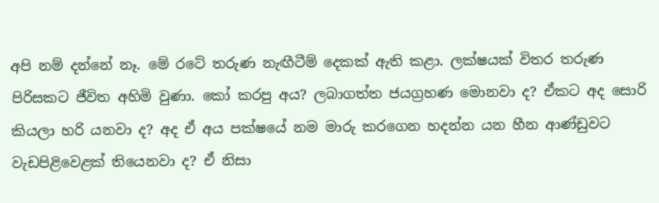අපි නම් දන්නේ නෑ. මේ රටේ තරුණ නැඟීටීම් දෙකක් ඇති කළා. ලක්ෂයක් විතර තරුණ පිරිසකට ජීවිත අහිමි වුණා. කෝ කරපු අය? ලබාගත්ත ජයග්‍රහණ මොනවා ද? ඒකට අද සොරි කියලා හරි යනවා ද? අද ඒ අය පක්ෂයේ නම මාරු කරගෙන හදන්න යන හීන ආණ්ඩුවට වැඩපිළිවෙළක් තියෙනවා ද? ඒ නිසා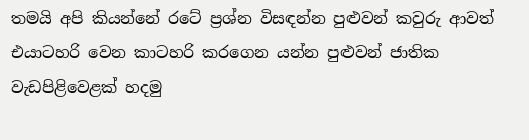තමයි අපි කියන්නේ රටේ ප්‍රශ්න විසඳන්න පුළුවන් කවුරු ආවත් එයාටහරි වෙන කාටහරි කරගෙන යන්න පුළුවන් ජාතික වැඩපිළිවෙළක් හදමු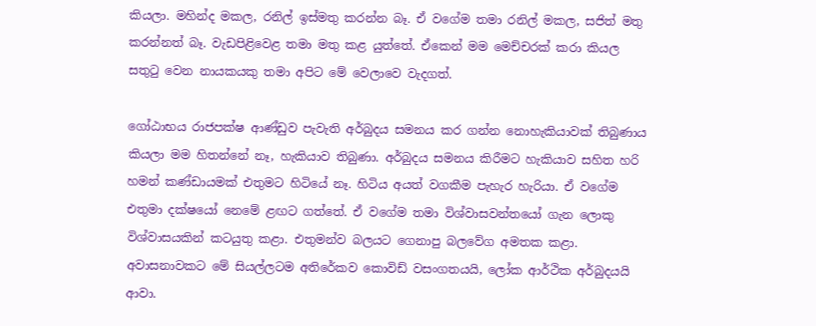කියලා. මහින්ද මකල, රනිල් ඉස්මතු කරන්න බෑ. ඒ වගේම තමා රනිල් මකල, සජිත් මතු කරන්නත් බෑ. වැඩපිළිවෙළ තමා මතු කළ යුත්තේ. ඒකෙන් මම මෙච්චරක් කරා කියල සතුටු වෙන නායකයකු තමා අපිට මේ වෙලාවෙ වැදගත්.

ගෝඨාභය රාජපක්ෂ ආණ්ඩුව පැවැති අර්බුදය සමනය කර ගන්න නොහැකියාවක් තිබුණාය කියලා මම හිතන්නේ නෑ, හැකියාව තිබුණා. අර්බුදය සමනය කිරීමට හැකියාව සහිත හරි හමන් කණ්ඩායමක් එතුමට හිටියේ නෑ. හිටිය අයත් වගකීම පැහැර හැරියා. ඒ වගේම එතුමා දක්ෂයෝ නෙමේ ළඟට ගත්තේ. ඒ වගේම තමා විශ්වාසවන්තයෝ ගැන ලොකු විශ්වාසයකින් කටයුතු කළා. එතුමන්ව බලයට ගෙනාපු බලවේග අමතක කළා. අවාසනාවකට මේ සියල්ලටම අතිරේකව කොවිඩ් වසංගතයයි, ලෝක ආර්ථික අර්බුදයයි ආවා.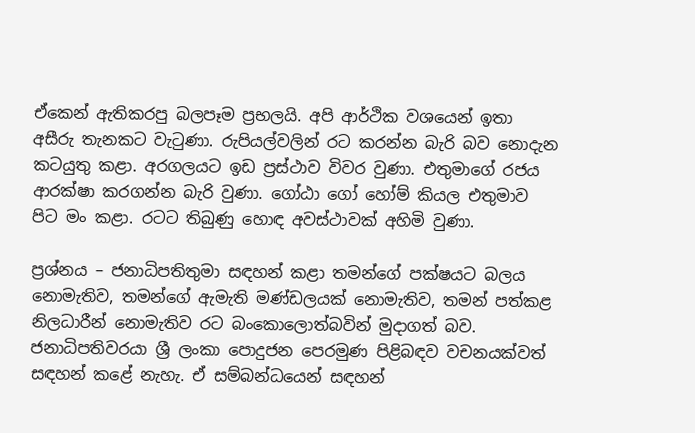ඒකෙන් ඇතිකරපු බලපෑම ප්‍රභලයි. අපි ආර්ථික වශයෙන් ඉතා අසීරු තැනකට වැටුණා. රුපියල්වලින් රට කරන්න බැරි බව නොදැන කටයුතු කළා. අරගලයට ඉඩ ප්‍රස්ථාව විවර වුණා. එතුමාගේ රජය ආරක්ෂා කරගන්න බැරි වුණා. ගෝඨා ගෝ හෝම් කියල එතුමාව පිට මං කළා. රටට තිබුණු හොඳ අවස්ථාවක් අහිමි වුණා.

ප්‍රශ්නය – ජනාධිපතිතුමා සඳහන් කළා තමන්ගේ පක්ෂයට බලය නොමැතිව, තමන්ගේ ඇමැති මණ්ඩලයක් නොමැතිව, තමන් පත්කළ නිලධාරීන් නොමැතිව රට බංකොලොත්බවින් මුදාගත් බව. ජනාධිපතිවරයා ශ්‍රී ලංකා පොදුජන පෙරමුණ පිළිබඳව වචනයක්වත් සඳහන් කළේ නැහැ. ඒ සම්බන්ධයෙන් සඳහන්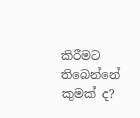කිරීමට තිබෙන්නේ කුමක් ද?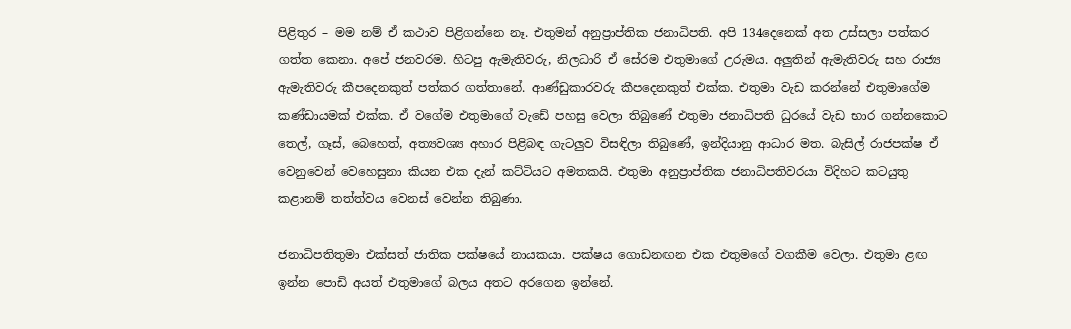පිළිතුර – මම නම් ඒ කථාව පිළිගන්නෙ නෑ. එතුමන් අනුප්‍රාප්තික ජනාධිපති. අපි 134දෙනෙක් අත උස්සලා පත්කර ගත්ත කෙනා. අපේ ජනවරම. හිටපු ඇමැතිවරු, නිලධාරි ඒ සේරම එතුමාගේ උරුමය. අලුතින් ඇමැතිවරු සහ රාජ්‍ය ඇමැතිවරු කීපදෙනකුත් පත්කර ගත්තානේ. ආණ්ඩුකාරවරු කීපදෙනකුත් එක්ක. එතුමා වැඩ කරන්නේ එතුමාගේම කණ්ඩායමක් එක්ක. ඒ වගේම එතුමාගේ වැඩේ පහසු වෙලා තිබුණේ එතුමා ජනාධිපති ධුරයේ වැඩ භාර ගන්නකොට තෙල්, ගෑස්, බෙහෙත්, අත්‍යවශ්‍ය අහාර පිළිබඳ ගැටලුව විසඳිලා තිබුණේ, ඉන්දියානු ආධාර මත. බැසිල් රාජපක්ෂ ඒ වෙනුවෙන් වෙහෙසුනා කියන එක දැන් කට්ටියට අමතකයි. එතුමා අනුප්‍රාප්තික ජනාධිපතිවරයා විදිහට කටයුතු කළානම් තත්ත්වය වෙනස් වෙන්න තිබුණා.

ජනාධිපතිතුමා එක්සත් ජාතික පක්ෂයේ නායකයා. පක්ෂය ගොඩනඟන එක එතුමගේ වගකීම වෙලා. එතුමා ළඟ ඉන්න පොඩි අයත් එතුමාගේ බලය අතට අරගෙන ඉන්නේ.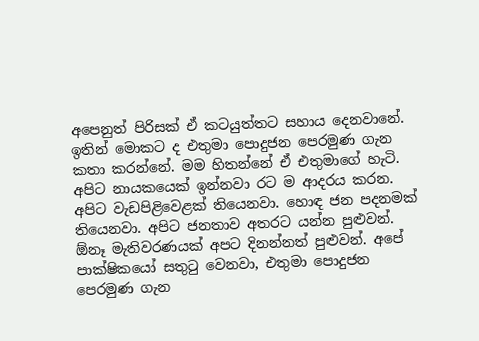අපෙනුත් පිරිසක් ඒ කටයුත්තට සහාය දෙනවානේ. ඉතින් මොකට ද එතුමා පොදුජන පෙරමුණ ගැන කතා කරන්නේ. මම හිතන්නේ ඒ එතුමාගේ හැටි. අපිට නායකයෙක් ඉන්නවා රට ම ආදරය කරන. අපිට වැඩපිළිවෙළක් තියෙනවා. හොඳ ජන පදනමක් තියෙනවා. අපිට ජනතාව අතරට යන්න පුළුවන්. ඕනෑ මැතිවරණයක් අපට දිනන්නත් පුළුවන්. අපේ පාක්ෂිකයෝ සතුටු වෙනවා, එතුමා පොදුජන පෙරමුණ ගැන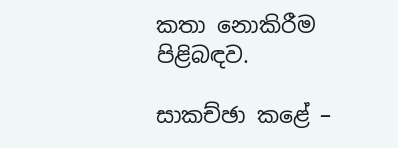කතා නොකිරීම පිළිබඳව.

සාකච්ඡා කළේ –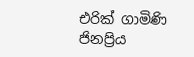එරික් ගාමිණි ජිනප්‍රිය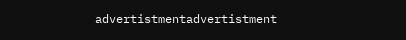advertistmentadvertistment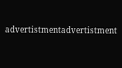advertistmentadvertistment